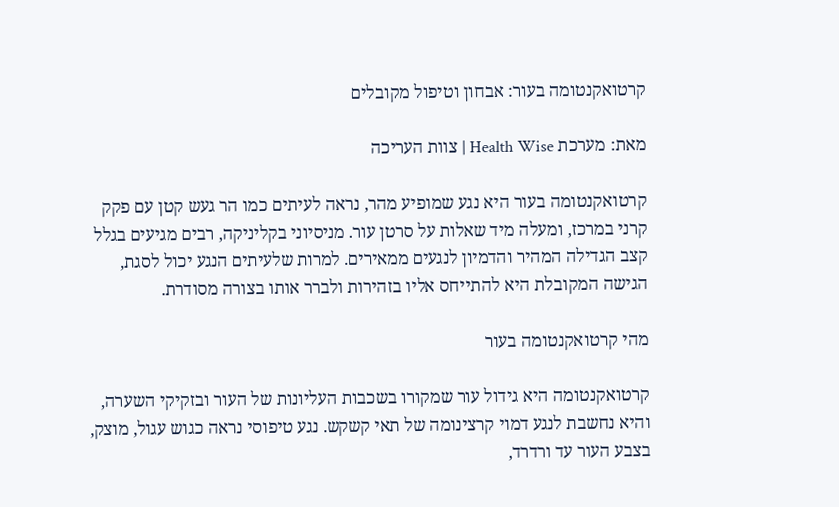קרטואקנטומה בעור: אבחון וטיפול מקובלים

מאת: מערכת Health Wise | צוות העריכה

קרטואקנטומה בעור היא נגע שמופיע מהר, נראה לעיתים כמו הר געש קטן עם פקק קרני במרכז, ומעלה מיד שאלות על סרטן עור. מניסיוני בקליניקה, רבים מגיעים בגלל קצב הגדילה המהיר והדמיון לנגעים ממאירים. למרות שלעיתים הנגע יכול לסגת, הגישה המקובלת היא להתייחס אליו בזהירות ולברר אותו בצורה מסודרת.

מהי קרטואקנטומה בעור

קרטואקנטומה היא גידול עור שמקורו בשכבות העליונות של העור ובזקיקי השערה, והיא נחשבת לנגע דמוי קרצינומה של תאי קשקש. נגע טיפוסי נראה כגוש עגול, מוצק, בצבע העור עד ורדרד,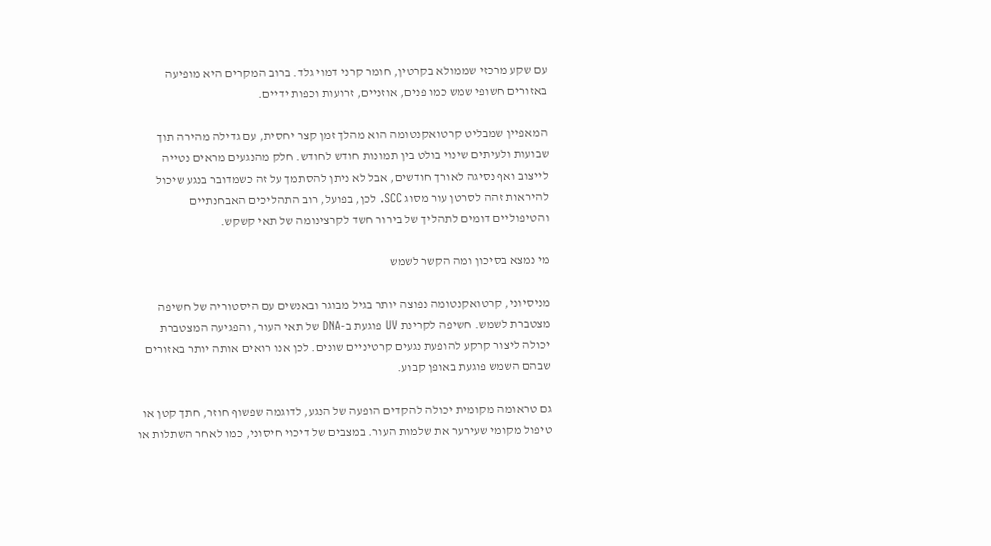עם שקע מרכזי שממולא בקרטין, חומר קרני דמוי גלד. ברוב המקרים היא מופיעה באזורים חשופי שמש כמו פנים, אוזניים, זרועות וכפות ידיים.

המאפיין שמבליט קרטואקנטומה הוא מהלך זמן קצר יחסית, עם גדילה מהירה תוך שבועות ולעיתים שינוי בולט בין תמונות חודש לחודש. חלק מהנגעים מראים נטייה לייצוב ואף נסיגה לאורך חודשים, אבל לא ניתן להסתמך על זה כשמדובר בנגע שיכול להיראות זהה לסרטן עור מסוג SCC. לכן, בפועל, רוב התהליכים האבחנתיים והטיפוליים דומים לתהליך של בירור חשד לקרצינומה של תאי קשקש.

מי נמצא בסיכון ומה הקשר לשמש

מניסיוני, קרטואקנטומה נפוצה יותר בגיל מבוגר ובאנשים עם היסטוריה של חשיפה מצטברת לשמש. חשיפה לקרינת UV פוגעת ב-DNA של תאי העור, והפגיעה המצטברת יכולה ליצור קרקע להופעת נגעים קרטיניים שונים. לכן אנו רואים אותה יותר באזורים שבהם השמש פוגעת באופן קבוע.

גם טראומה מקומית יכולה להקדים הופעה של הנגע, לדוגמה שפשוף חוזר, חתך קטן או טיפול מקומי שעירער את שלמות העור. במצבים של דיכוי חיסוני, כמו לאחר השתלות או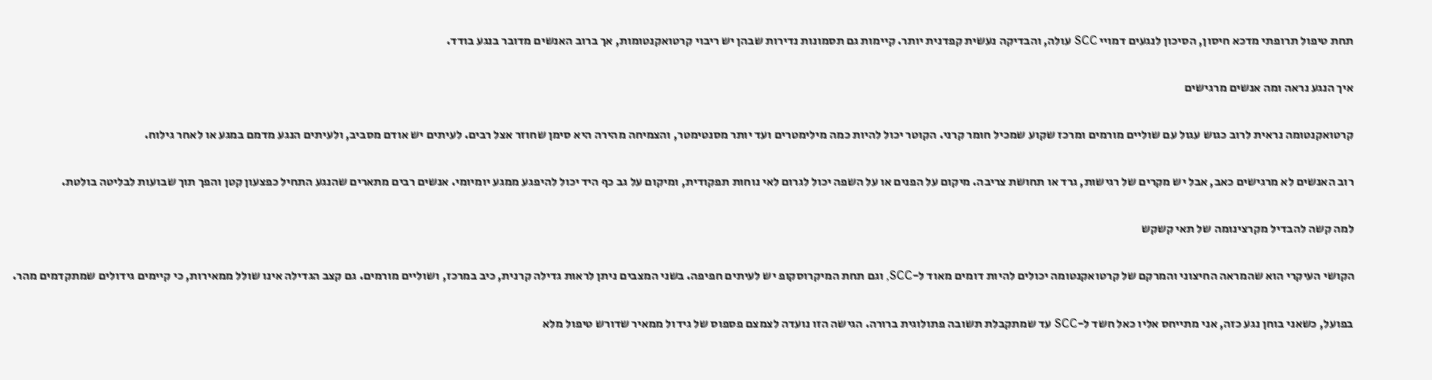תחת טיפול תרופתי מדכא חיסון, הסיכון לנגעים דמויי SCC עולה, והבדיקה נעשית קפדנית יותר. קיימות גם תסמונות נדירות שבהן יש ריבוי קרטואקנטומות, אך ברוב האנשים מדובר בנגע בודד.

איך הנגע נראה ומה אנשים מרגישים

קרטואקנטומה נראית לרוב כגוש עגול עם שוליים מורמים ומרכז שקוע שמכיל חומר קרני. הקוטר יכול להיות כמה מילימטרים ועד יותר מסנטימטר, והצמיחה מהירה היא סימן שחוזר אצל רבים. לעיתים יש אודם מסביב, ולעיתים הנגע מדמם במגע או לאחר גילוח.

רוב האנשים לא מרגישים כאב, אבל יש מקרים של רגישות, גרד או תחושת צריבה. מיקום על הפנים או על השפה יכול לגרום לאי נוחות תפקודית, ומיקום על גב כף היד יכול להיפגע ממגע יומיומי. אנשים רבים מתארים שהנגע התחיל כפצעון קטן והפך תוך שבועות לבליטה בולטת.

למה קשה להבדיל מקרצינומה של תאי קשקש

הקושי העיקרי הוא שהמראה החיצוני והמרקם של קרטואקנטומה יכולים להיות דומים מאוד ל-SCC, וגם תחת המיקרוסקופ יש לעיתים חפיפה. בשני המצבים ניתן לראות גדילה קרנית, כיב במרכז, ושוליים מורמים. גם קצב הגדילה אינו שולל ממאירות, כי קיימים גידולים שמתקדמים מהר.

בפועל, כשאני בוחן נגע כזה, אני מתייחס אליו כאל חשד ל-SCC עד שמתקבלת תשובה פתולוגית ברורה. הגישה הזו נועדה לצמצם פספוס של גידול ממאיר שדורש טיפול מלא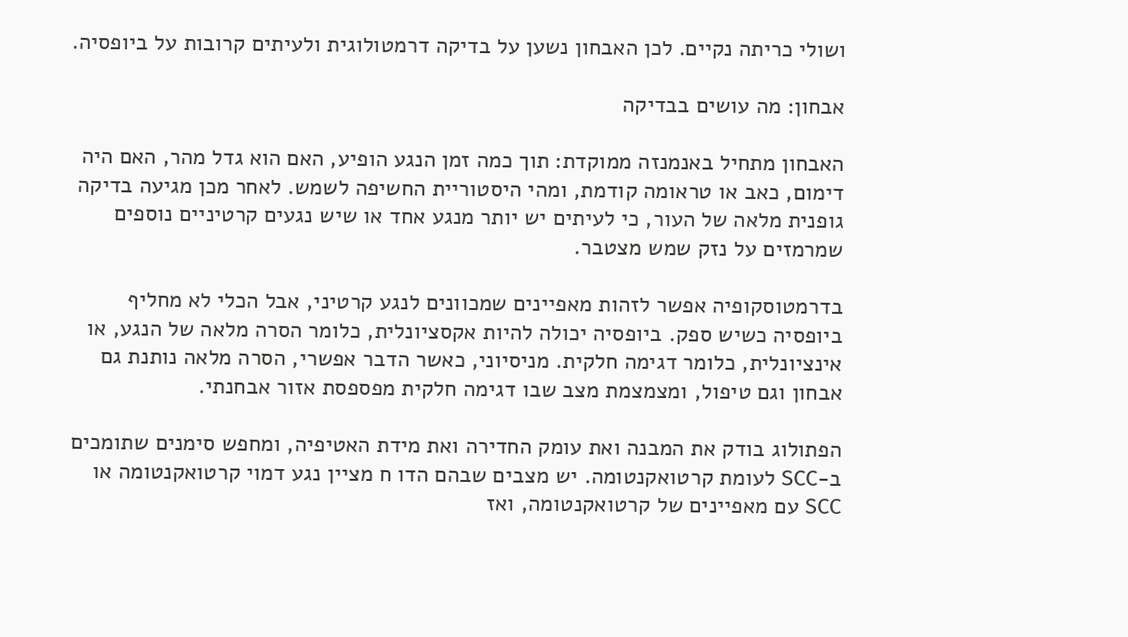ושולי כריתה נקיים. לכן האבחון נשען על בדיקה דרמטולוגית ולעיתים קרובות על ביופסיה.

אבחון: מה עושים בבדיקה

האבחון מתחיל באנמנזה ממוקדת: תוך כמה זמן הנגע הופיע, האם הוא גדל מהר, האם היה דימום, כאב או טראומה קודמת, ומהי היסטוריית החשיפה לשמש. לאחר מכן מגיעה בדיקה גופנית מלאה של העור, כי לעיתים יש יותר מנגע אחד או שיש נגעים קרטיניים נוספים שמרמזים על נזק שמש מצטבר.

בדרמטוסקופיה אפשר לזהות מאפיינים שמכוונים לנגע קרטיני, אבל הכלי לא מחליף ביופסיה כשיש ספק. ביופסיה יכולה להיות אקסציונלית, כלומר הסרה מלאה של הנגע, או אינציונלית, כלומר דגימה חלקית. מניסיוני, כאשר הדבר אפשרי, הסרה מלאה נותנת גם אבחון וגם טיפול, ומצמצמת מצב שבו דגימה חלקית מפספסת אזור אבחנתי.

הפתולוג בודק את המבנה ואת עומק החדירה ואת מידת האטיפיה, ומחפש סימנים שתומכים ב-SCC לעומת קרטואקנטומה. יש מצבים שבהם הדו ח מציין נגע דמוי קרטואקנטומה או SCC עם מאפיינים של קרטואקנטומה, ואז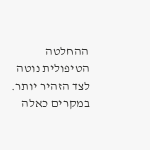ההחלטה הטיפולית נוטה לצד הזהיר יותר. במקרים כאלה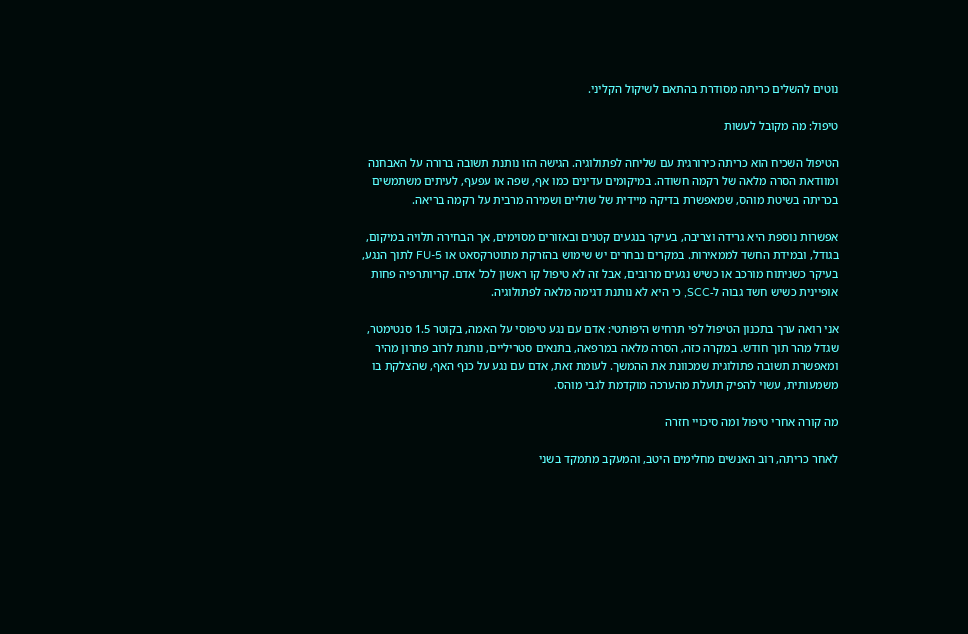נוטים להשלים כריתה מסודרת בהתאם לשיקול הקליני.

טיפול: מה מקובל לעשות

הטיפול השכיח הוא כריתה כירורגית עם שליחה לפתולוגיה. הגישה הזו נותנת תשובה ברורה על האבחנה ומוודאת הסרה מלאה של רקמה חשודה. במיקומים עדינים כמו אף, שפה או עפעף, לעיתים משתמשים בכריתה בשיטת מוהס, שמאפשרת בדיקה מיידית של שוליים ושמירה מרבית על רקמה בריאה.

אפשרות נוספת היא גרידה וצריבה, בעיקר בנגעים קטנים ובאזורים מסוימים, אך הבחירה תלויה במיקום, בגודל, ובמידת החשד לממאירות. במקרים נבחרים יש שימוש בהזרקת מתוטרקסאט או 5-FU לתוך הנגע, בעיקר כשניתוח מורכב או כשיש נגעים מרובים, אבל זה לא טיפול קו ראשון לכל אדם. קריותרפיה פחות אופיינית כשיש חשד גבוה ל-SCC, כי היא לא נותנת דגימה מלאה לפתולוגיה.

אני רואה ערך בתכנון הטיפול לפי תרחיש היפותטי: אדם עם נגע טיפוסי על האמה, בקוטר 1.5 סנטימטר, שגדל מהר תוך חודש. במקרה כזה, הסרה מלאה במרפאה, בתנאים סטריליים, נותנת לרוב פתרון מהיר ומאפשרת תשובה פתולוגית שמכוונת את ההמשך. לעומת זאת, אדם עם נגע על כנף האף, שהצלקת בו משמעותית, עשוי להפיק תועלת מהערכה מוקדמת לגבי מוהס.

מה קורה אחרי טיפול ומה סיכויי חזרה

לאחר כריתה, רוב האנשים מחלימים היטב, והמעקב מתמקד בשני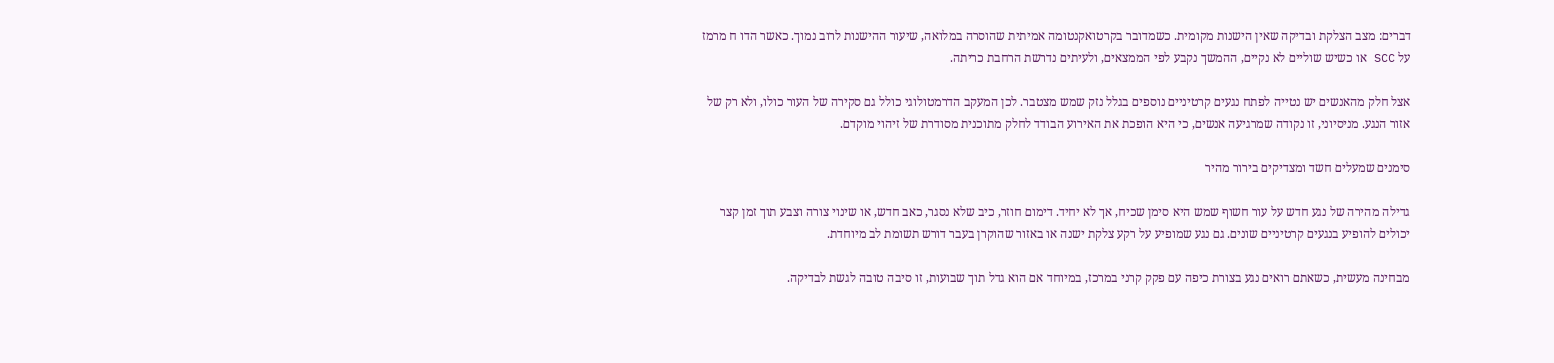דברים: מצב הצלקת ובדיקה שאין הישנות מקומית. כשמדובר בקרטואקנטומה אמיתית שהוסרה במלואה, שיעור ההישנות לרוב נמוך. כאשר הדו ח מרמז על SCC או כשיש שוליים לא נקיים, ההמשך נקבע לפי הממצאים, ולעיתים נדרשת הרחבת כריתה.

אצל חלק מהאנשים יש נטייה לפתח נגעים קרטיניים נוספים בגלל נזק שמש מצטבר. לכן המעקב הדרמטולוגי כולל גם סקירה של העור כולו, ולא רק של אזור הנגע. מניסיוני, זו נקודה שמרגיעה אנשים, כי היא הופכת את האירוע הבודד לחלק מתוכנית מסודרת של זיהוי מוקדם.

סימנים שמעלים חשד ומצדיקים בירור מהיר

גדילה מהירה של נגע חדש על עור חשוף שמש היא סימן שכיח, אך לא יחיד. דימום חוזר, כיב שלא נסגר, כאב חדש, או שינוי צורה וצבע תוך זמן קצר יכולים להופיע בנגעים קרטיניים שונים. גם נגע שמופיע על רקע צלקת ישנה או באזור שהוקרן בעבר דורש תשומת לב מיוחדת.

מבחינה מעשית, כשאתם רואים נגע בצורת כיפה עם פקק קרני במרכז, במיוחד אם הוא גדל תוך שבועות, זו סיבה טובה לגשת לבדיקה.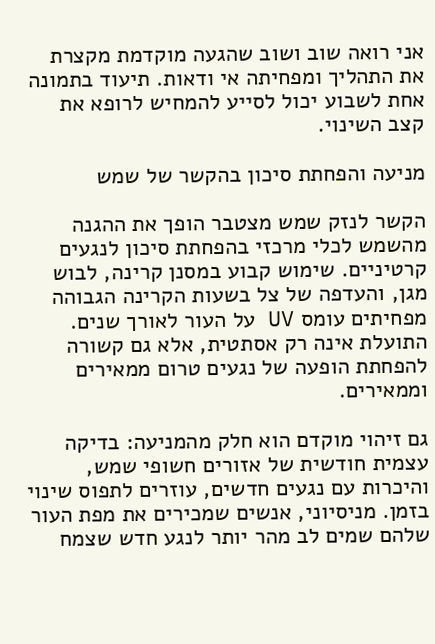אני רואה שוב ושוב שהגעה מוקדמת מקצרת את התהליך ומפחיתה אי ודאות. תיעוד בתמונה אחת לשבוע יכול לסייע להמחיש לרופא את קצב השינוי.

מניעה והפחתת סיכון בהקשר של שמש

הקשר לנזק שמש מצטבר הופך את ההגנה מהשמש לכלי מרכזי בהפחתת סיכון לנגעים קרטיניים. שימוש קבוע במסנן קרינה, לבוש מגן, והעדפה של צל בשעות הקרינה הגבוהה מפחיתים עומס UV על העור לאורך שנים. התועלת אינה רק אסתטית, אלא גם קשורה להפחתת הופעה של נגעים טרום ממאירים וממאירים.

גם זיהוי מוקדם הוא חלק מהמניעה: בדיקה עצמית חודשית של אזורים חשופי שמש, והיכרות עם נגעים חדשים, עוזרים לתפוס שינוי בזמן. מניסיוני, אנשים שמכירים את מפת העור שלהם שמים לב מהר יותר לנגע חדש שצמח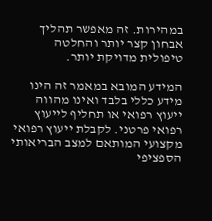במהירות. זה מאפשר תהליך אבחון קצר יותר והחלטה טיפולית מדויקת יותר.

המידע המובא במאמר זה הינו מידע כללי בלבד ואינו מהווה ייעוץ רפואי או תחליף לייעוץ רפואי פרטני. לקבלת ייעוץ רפואי מקצועי המותאם למצב הבריאותי הספציפי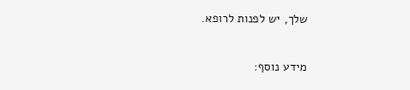שלך, יש לפנות לרופא.

מידע נוסף: